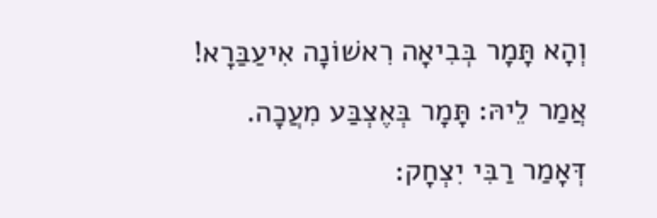וְהָא תָּמָר בְּבִיאָה רִאשׁוֹנָה אִיעַבַּרָא! אֲמַר לֵיהּ: תָּמָר בְּאֶצְבַּע מִעֲכָה. דְּאָמַר רַבִּי יִצְחָק: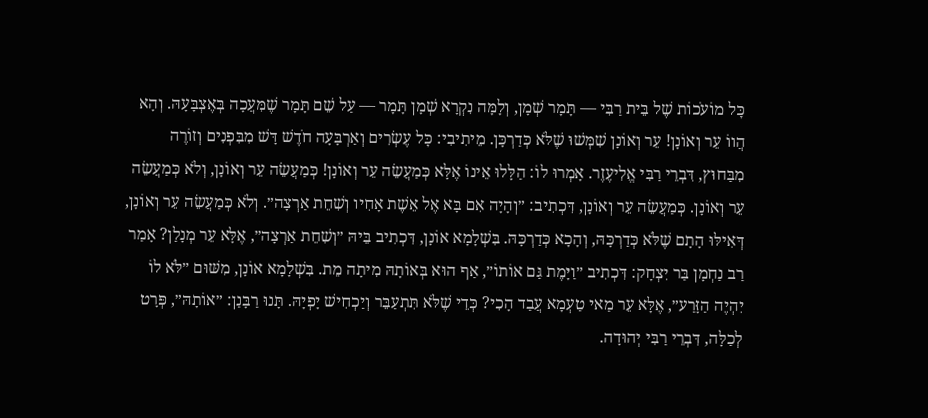כׇּל מוֹעֹכוֹת שֶׁל בֵּית רַבִּי — תָּמָר שְׁמָן, וְלָמָּה נִקְרָא שְׁמָן תָּמָר — עַל שֵׁם תָּמָר שֶׁמִּעֲכָה בְּאֶצְבָּעָהּ. וְהָא הֲווֹ עֵר וְאוֹנָן! עֵר וְאוֹנָן שִׁמְּשׁוּ שֶׁלֹּא כְּדַרְכָּן. מֵיתִיבִי: כׇּל עֶשְׂרִים וְאַרְבָּעָה חֹדֶשׁ דָּשׁ מִבִּפְנִים וְזוֹרֶה מִבַּחוּץ, דִּבְרֵי רַבִּי אֱלִיעֶזֶר. אָמְרוּ לוֹ: הַלָּלוּ אֵינוֹ אֶלָּא כְּמַעֲשֵׂה עֵר וְאוֹנָן! כְּמַעֲשֵׂה עֵר וְאוֹנָן, וְלֹא כְּמַעֲשֵׂה עֵר וְאוֹנָן. כְּמַעֲשֵׂה עֵר וְאוֹנָן, דִּכְתִיב: ״וְהָיָה אִם בָּא אֶל אֵשֶׁת אָחִיו וְשִׁחֵת אַרְצָה״. וְלֹא כְּמַעֲשֵׂה עֵר וְאוֹנָן, דְּאִילּוּ הָתָם שֶׁלֹּא כְּדַרְכָּהּ, וְהָכָא כְּדַרְכָּהּ. בִּשְׁלָמָא אוֹנָן, דִּכְתִיב בֵּיהּ ״וְשִׁחֵת אַרְצָה״, אֶלָּא עֵר מְנָלַן? אָמַר רַב נַחְמָן בַּר יִצְחָק: דִּכְתִיב ״וַיָּמֶת גַּם אוֹתוֹ״, אַף הוּא בְּאוֹתָהּ מִיתָה מֵת. בִּשְׁלָמָא אוֹנָן, מִשּׁוּם ״לֹּא לוֹ יִהְיֶה הַזָּרַע״, אֶלָּא עֵר מַאי טַעְמָא עֲבַד הָכִי? כְּדֵי שֶׁלֹּא תִּתְעַבֵּר וְיַכְחִישׁ יָפְיָהּ. תָּנוּ רַבָּנַן: ״אוֹתָהּ״, פְּרָט לְכַלָּה, דִּבְרֵי רַבִּי יְהוּדָה.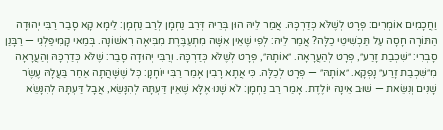וַחֲכָמִים אוֹמְרִים: פְּרָט לְשֶׁלֹּא כְּדַרְכָּהּ. אֲמַר לֵיהּ הוּן בְּרֵיהּ דְּרַב נַחְמָן לְרַב נַחְמָן: לֵימָא קָא סָבַר רַבִּי יְהוּדָה הַתּוֹרָה חָסָה עַל תַּכְשִׁיטֵי כַלָּה? אֲמַר לֵיהּ: לְפִי שֶׁאֵין אִשָּׁה מִתְעַבֶּרֶת מִבִּיאָה רִאשׁוֹנָה. בְּמַאי קָמִיפַּלְגִי — רַבָּנַן סָבְרִי: ״שִׁכְבַת זָרַע״, פְּרָט לְהַעֲרָאָה. ״אוֹתָהּ״, פְּרָט לְשֶׁלֹּא כְּדַרְכָּהּ. וְרַבִּי יְהוּדָה סָבַר: שֶׁלֹּא כְּדַרְכָּהּ וְהַעֲרָאָה מִ״שִּׁכְבַת זָרַע״ נָפְקָא. ״אוֹתָהּ״ — פְּרָט לְכַלָּה. כִּי אֲתָא רָבִין אָמַר רַבִּי יוֹחָנָן: כׇּל שֶׁשָּׁהֲתָה אַחַר בַּעֲלָהּ עֶשֶׂר שָׁנִים וְנִשֵּׂאת — שׁוּב אֵינָהּ יוֹלֶדֶת. אָמַר רַב נַחְמָן: לֹא שָׁנוּ אֶלָּא שֶׁאֵין דַּעְתָּהּ לְהִנָּשֵׂא, אֲבָל דַּעְתָּהּ לְהִנָּשֵׂא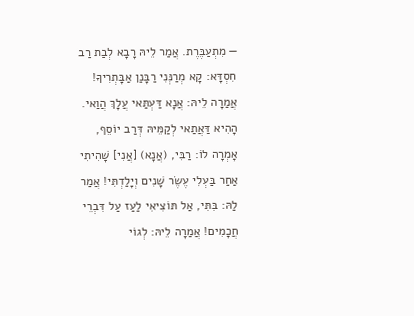— מִתְעַבֶּרֶת. אֲמַר לֵיהּ רָבָא לְבַת רַב חִסְדָּא: קָא מְרַנְּנִי רַבָּנַן אַבָּתְרִיךָ! אֲמַרָה לֵיהּ: אֲנָא דַּעְתַּאי עֲלָךְ הֲוַאי. הָהִיא דַּאֲתַאי לְקַמֵּיהּ דְּרַב יוֹסֵף, אָמְרָה לוֹ: רַבִּי, (אֲנָא) [אֲנִי] שָׁהִיתִי אַחַר בַּעְלִי עֶשֶׂר שָׁנִים וְיָלַדְתִּי! אֲמַר לַהּ: בִּתִּי, אַל תּוֹצִיאִי לַעַז עַל דִּבְרֵי חֲכָמִים! אֲמַרָה לֵיהּ: לְגוֹי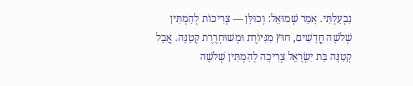נִבְעַלְתִּי. אָמַר שְׁמוּאֵל: וְכוּלָּן — צְרִיכוֹת לְהַמְתִּין שְׁלֹשָׁה חֳדָשִׁים, חוּץ מִגִּיּוֹרֶת וּמְשׁוּחְרֶרֶת קְטַנָּה. אֲבָל קְטַנָּה בַּת יִשְׂרָאֵל צְרִיכָה לְהַמְתִּין שְׁלֹשָׁה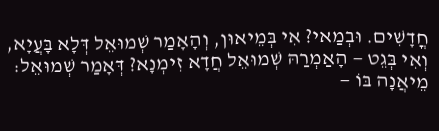חֳדָשִׁים. וּבְמַאי? אִי בְּמֵיאוּן, וְהָאָמַר שְׁמוּאֵל דְּלָא בָּעֲיָא, וְאִי בְּגֵט — הָאַמְרַהּ שְׁמוּאֵל חֲדָא זִימְנָא? דְּאָמַר שְׁמוּאֵל: מֵיאֲנָה בּוֹ —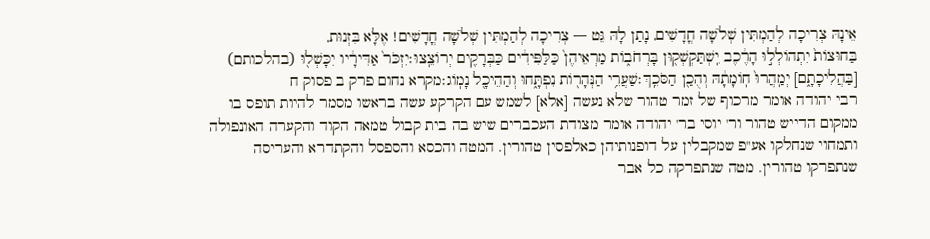אֵינָהּ צְרִיכָה לְהַמְתִּין שְׁלֹשָׁה חֳדָשִׁים, נָתַן לָהּ גֵּט — צְרִיכָה לְהַמְתִּין שְׁלֹשָׁה חֳדָשִׁים! אֶלָּא בִּזְנוּת,
בַּחוּצוֹת֙ יִתְהוֹלְל֣וּ הָרֶ֔כֶב יִֽשְׁתַּקְשְׁק֖וּן בָּרְחֹב֑וֹת מַרְאֵיהֶן֙ כַּלַּפִּידִ֔ים כַּבְּרָקִ֖ים יְרוֹצֵֽצוּ׃יִזְכֹּר֙ אַדִּירָ֔יו יִכָּשְׁל֖וּ (בהלכותם) [בַּהֲלִיכָתָ֑ם] יְמַֽהֲרוּ֙ חֽוֹמָתָ֔הּ וְהֻכַ֖ן הַסֹּכֵֽךְ׃שַׁעֲרֵ֥י הַנְּהָר֖וֹת נִפְתָּ֑חוּ וְהַהֵיכָ֖ל נָמֽוֹג׃מקרא נחום פרק ב פסוק ח
רבי יהודה אומר מרכוף של זמר טהור שלא נעשה [אלא] לשמש עם הקרקע עשה בראשו מסמר להיות תופס בו ממקום הדייש טהור ור' יוסי בר' יהודה אומר מצודת העכברים שיש בה בית קבול טמאה הקוד והקערה האונפולה ותמחוי שנחלקו אע"פ שמקבלין על דופנותיהן כאלפסין טהורין. המטה והכסא והספסל והקתדרא והעריסה שנתפרקו טהורין. מטה שנתפרקה כל אבר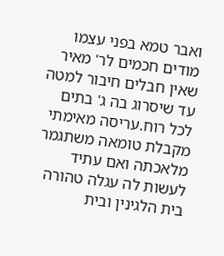ואבר טמא בפני עצמו מודים חכמים לר' מאיר שאין חבלים חיבור למטה עד שיסרוג בה ג' בתים לכל רוח.עריסה מאימתי מקבלת טומאה משתגמר מלאכתה ואם עתיד לעשות לה עגלה טהורה בית הלגינין ובית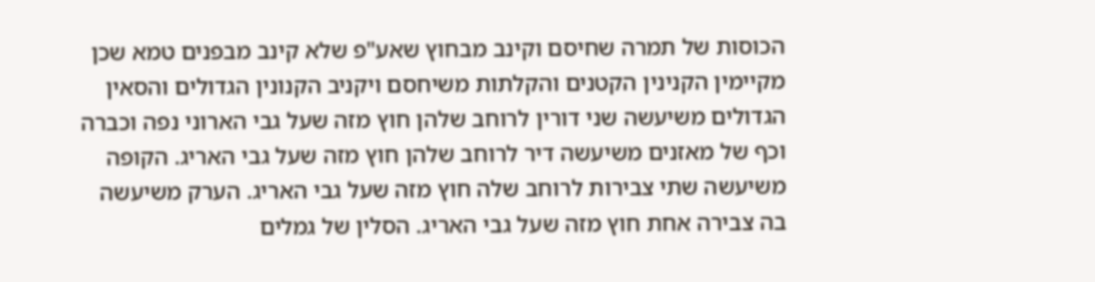הכוסות של תמרה שחיסם וקינב מבחוץ שאע"פ שלא קינב מבפנים טמא שכן מקיימין הקנינין הקטנים והקלתות משיחסם ויקניב הקנונין הגדולים והסאין הגדולים משיעשה שני דורין לרוחב שלהן חוץ מזה שעל גבי הארוני נפה וכברה וכף של מאזנים משיעשה דיר לרוחב שלהן חוץ מזה שעל גבי האריג. הקופה משיעשה שתי צבירות לרוחב שלה חוץ מזה שעל גבי האריג. הערק משיעשה בה צבירה אחת חוץ מזה שעל גבי האריג. הסלין של גמלים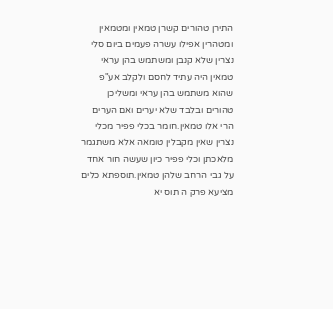התירן טהורים קשרן טמאין ומטמאין ומטהרין אפילו עשרה פעמים ביום סלי נצרין שלא קנבן ומשתמש בהן עראי טמאין היה עתיד לחסם ולקלב אע"פ שהוא משתמש בהן עראי ומשליכן טהורים ובלבד שלא יערים ואם הערים הרי אלו טמאין.חומר בכלי פפיר מכלי נצרין שאין מקבלין טומאה אלא משתגמר מלאכתן וכלי פפיר כיון שעשה חור אחד על גבי הרחב שלהן טמאין.תוספתא כלים מציעא פרק ה תוס יא